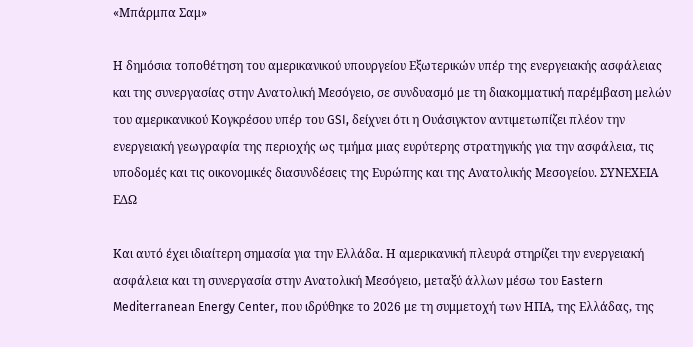«Μπάρμπα Σαμ»

Η δημόσια τοποθέτηση του αμερικανικού υπουργείου Εξωτερικών υπέρ της ενεργειακής ασφάλειας και της συνεργασίας στην Ανατολική Μεσόγειο, σε συνδυασμό με τη διακομματική παρέμβαση μελών του αμερικανικού Κογκρέσου υπέρ του GSI, δείχνει ότι η Ουάσιγκτον αντιμετωπίζει πλέον την ενεργειακή γεωγραφία της περιοχής ως τμήμα μιας ευρύτερης στρατηγικής για την ασφάλεια, τις υποδομές και τις οικονομικές διασυνδέσεις της Ευρώπης και της Ανατολικής Μεσογείου. ΣΥΝΕΧΕΙΑ ΕΔΩ

Και αυτό έχει ιδιαίτερη σημασία για την Ελλάδα. Η αμερικανική πλευρά στηρίζει την ενεργειακή ασφάλεια και τη συνεργασία στην Ανατολική Μεσόγειο, μεταξύ άλλων μέσω του Eastern Mediterranean Energy Center, που ιδρύθηκε το 2026 με τη συμμετοχή των ΗΠΑ, της Ελλάδας, της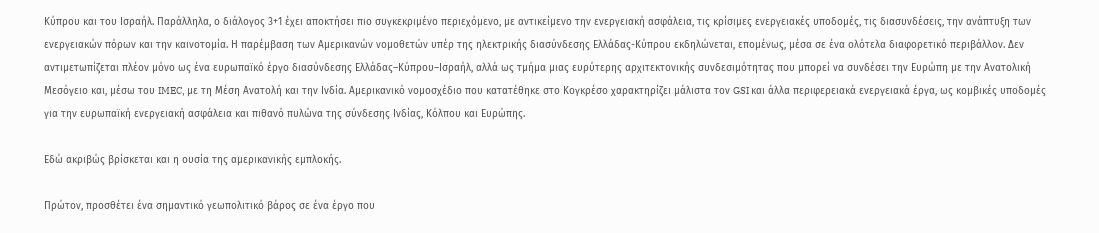Κύπρου και του Ισραήλ. Παράλληλα, ο διάλογος 3+1 έχει αποκτήσει πιο συγκεκριμένο περιεχόμενο, με αντικείμενο την ενεργειακή ασφάλεια, τις κρίσιμες ενεργειακές υποδομές, τις διασυνδέσεις, την ανάπτυξη των ενεργειακών πόρων και την καινοτομία. Η παρέμβαση των Αμερικανών νομοθετών υπέρ της ηλεκτρικής διασύνδεσης Ελλάδας-Κύπρου εκδηλώνεται, επομένως, μέσα σε ένα ολότελα διαφορετικό περιβάλλον. Δεν αντιμετωπίζεται πλέον μόνο ως ένα ευρωπαϊκό έργο διασύνδεσης Ελλάδας–Κύπρου–Ισραήλ, αλλά ως τμήμα μιας ευρύτερης αρχιτεκτονικής συνδεσιμότητας που μπορεί να συνδέσει την Ευρώπη με την Ανατολική Μεσόγειο και, μέσω του IMEC, με τη Μέση Ανατολή και την Ινδία. Αμερικανικό νομοσχέδιο που κατατέθηκε στο Κογκρέσο χαρακτηρίζει μάλιστα τον GSI και άλλα περιφερειακά ενεργειακά έργα, ως κομβικές υποδομές για την ευρωπαϊκή ενεργειακή ασφάλεια και πιθανό πυλώνα της σύνδεσης Ινδίας, Κόλπου και Ευρώπης.

Εδώ ακριβώς βρίσκεται και η ουσία της αμερικανικής εμπλοκής.

Πρώτον, προσθέτει ένα σημαντικό γεωπολιτικό βάρος σε ένα έργο που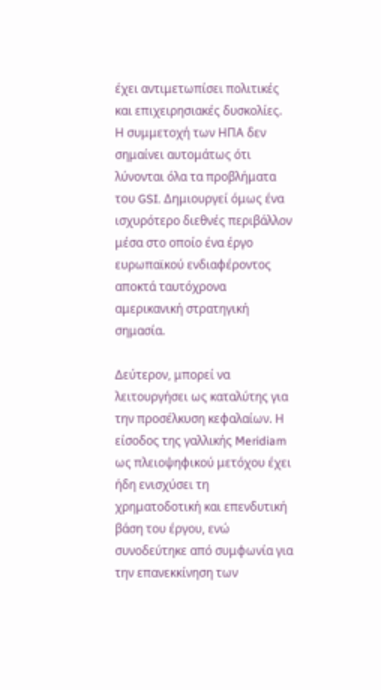έχει αντιμετωπίσει πολιτικές και επιχειρησιακές δυσκολίες. Η συμμετοχή των ΗΠΑ δεν σημαίνει αυτομάτως ότι λύνονται όλα τα προβλήματα του GSI. Δημιουργεί όμως ένα ισχυρότερο διεθνές περιβάλλον μέσα στο οποίο ένα έργο ευρωπαϊκού ενδιαφέροντος αποκτά ταυτόχρονα αμερικανική στρατηγική σημασία.

Δεύτερον, μπορεί να λειτουργήσει ως καταλύτης για την προσέλκυση κεφαλαίων. Η είσοδος της γαλλικής Meridiam ως πλειοψηφικού μετόχου έχει ήδη ενισχύσει τη χρηματοδοτική και επενδυτική βάση του έργου, ενώ συνοδεύτηκε από συμφωνία για την επανεκκίνηση των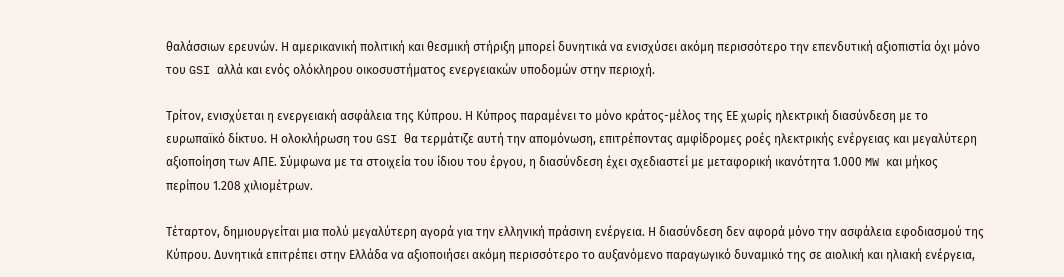θαλάσσιων ερευνών. Η αμερικανική πολιτική και θεσμική στήριξη μπορεί δυνητικά να ενισχύσει ακόμη περισσότερο την επενδυτική αξιοπιστία όχι μόνο του GSI αλλά και ενός ολόκληρου οικοσυστήματος ενεργειακών υποδομών στην περιοχή.

Τρίτον, ενισχύεται η ενεργειακή ασφάλεια της Κύπρου. Η Κύπρος παραμένει το μόνο κράτος-μέλος της ΕΕ χωρίς ηλεκτρική διασύνδεση με το ευρωπαϊκό δίκτυο. Η ολοκλήρωση του GSI θα τερμάτιζε αυτή την απομόνωση, επιτρέποντας αμφίδρομες ροές ηλεκτρικής ενέργειας και μεγαλύτερη αξιοποίηση των ΑΠΕ. Σύμφωνα με τα στοιχεία του ίδιου του έργου, η διασύνδεση έχει σχεδιαστεί με μεταφορική ικανότητα 1.000 MW και μήκος περίπου 1.208 χιλιομέτρων.

Τέταρτον, δημιουργείται μια πολύ μεγαλύτερη αγορά για την ελληνική πράσινη ενέργεια. Η διασύνδεση δεν αφορά μόνο την ασφάλεια εφοδιασμού της Κύπρου. Δυνητικά επιτρέπει στην Ελλάδα να αξιοποιήσει ακόμη περισσότερο το αυξανόμενο παραγωγικό δυναμικό της σε αιολική και ηλιακή ενέργεια,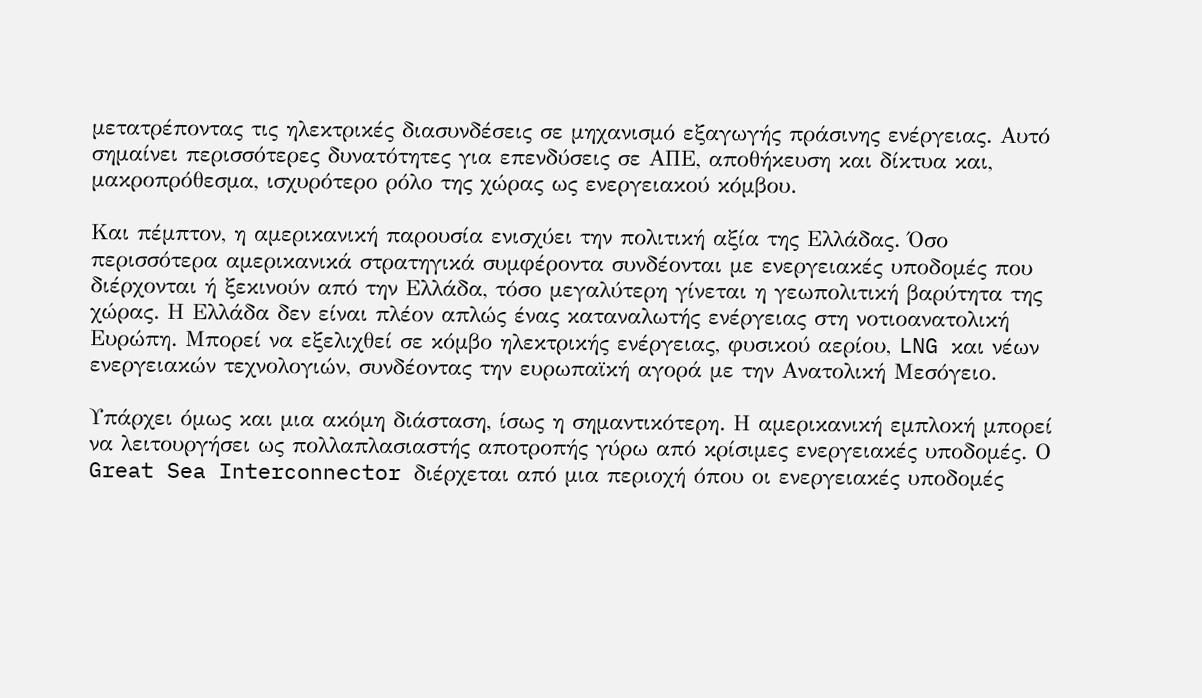μετατρέποντας τις ηλεκτρικές διασυνδέσεις σε μηχανισμό εξαγωγής πράσινης ενέργειας. Αυτό σημαίνει περισσότερες δυνατότητες για επενδύσεις σε ΑΠΕ, αποθήκευση και δίκτυα και, μακροπρόθεσμα, ισχυρότερο ρόλο της χώρας ως ενεργειακού κόμβου.

Και πέμπτον, η αμερικανική παρουσία ενισχύει την πολιτική αξία της Ελλάδας. Όσο περισσότερα αμερικανικά στρατηγικά συμφέροντα συνδέονται με ενεργειακές υποδομές που διέρχονται ή ξεκινούν από την Ελλάδα, τόσο μεγαλύτερη γίνεται η γεωπολιτική βαρύτητα της χώρας. Η Ελλάδα δεν είναι πλέον απλώς ένας καταναλωτής ενέργειας στη νοτιοανατολική Ευρώπη. Μπορεί να εξελιχθεί σε κόμβο ηλεκτρικής ενέργειας, φυσικού αερίου, LNG και νέων ενεργειακών τεχνολογιών, συνδέοντας την ευρωπαϊκή αγορά με την Ανατολική Μεσόγειο.

Υπάρχει όμως και μια ακόμη διάσταση, ίσως η σημαντικότερη. Η αμερικανική εμπλοκή μπορεί να λειτουργήσει ως πολλαπλασιαστής αποτροπής γύρω από κρίσιμες ενεργειακές υποδομές. Ο Great Sea Interconnector διέρχεται από μια περιοχή όπου οι ενεργειακές υποδομές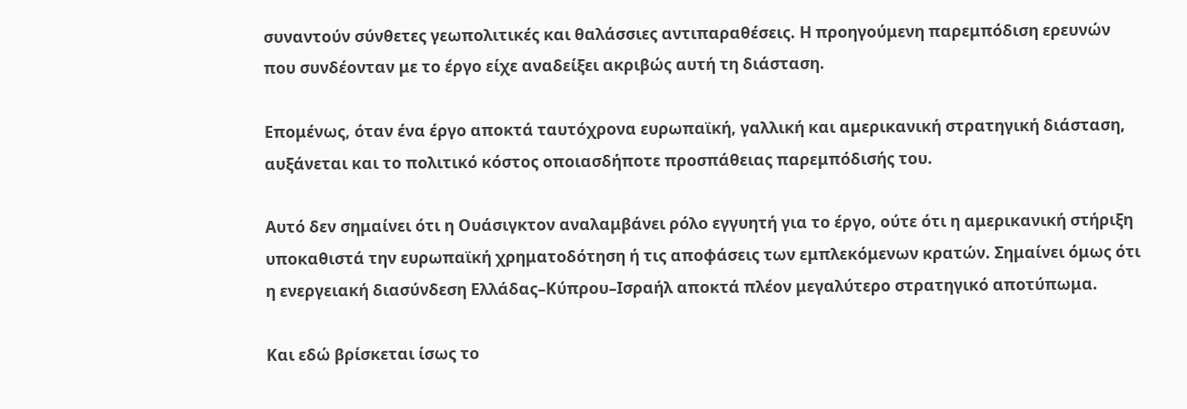συναντούν σύνθετες γεωπολιτικές και θαλάσσιες αντιπαραθέσεις. Η προηγούμενη παρεμπόδιση ερευνών που συνδέονταν με το έργο είχε αναδείξει ακριβώς αυτή τη διάσταση.

Επομένως, όταν ένα έργο αποκτά ταυτόχρονα ευρωπαϊκή, γαλλική και αμερικανική στρατηγική διάσταση, αυξάνεται και το πολιτικό κόστος οποιασδήποτε προσπάθειας παρεμπόδισής του.

Αυτό δεν σημαίνει ότι η Ουάσιγκτον αναλαμβάνει ρόλο εγγυητή για το έργο, ούτε ότι η αμερικανική στήριξη υποκαθιστά την ευρωπαϊκή χρηματοδότηση ή τις αποφάσεις των εμπλεκόμενων κρατών. Σημαίνει όμως ότι η ενεργειακή διασύνδεση Ελλάδας–Κύπρου–Ισραήλ αποκτά πλέον μεγαλύτερο στρατηγικό αποτύπωμα.

Και εδώ βρίσκεται ίσως το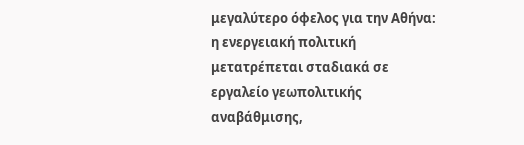μεγαλύτερο όφελος για την Αθήνα: η ενεργειακή πολιτική μετατρέπεται σταδιακά σε εργαλείο γεωπολιτικής αναβάθμισης,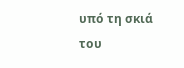υπό τη σκιά του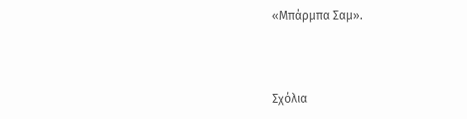«Μπάρμπα Σαμ».



Σχόλια